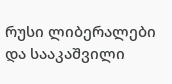რუსი ლიბერალები და სააკაშვილი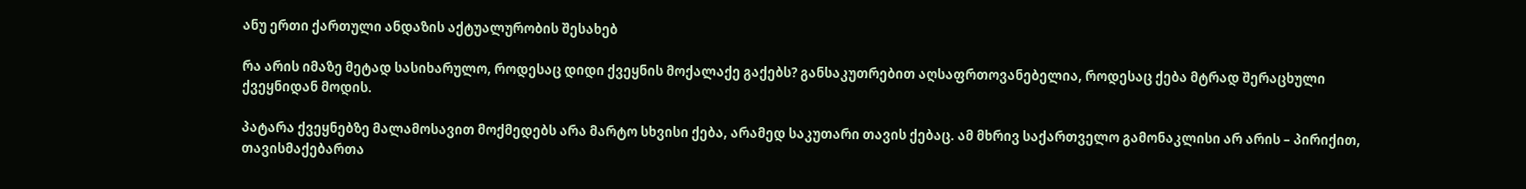ანუ ერთი ქართული ანდაზის აქტუალურობის შესახებ

რა არის იმაზე მეტად სასიხარულო, როდესაც დიდი ქვეყნის მოქალაქე გაქებს? განსაკუთრებით აღსაფრთოვანებელია, როდესაც ქება მტრად შერაცხული ქვეყნიდან მოდის.

პატარა ქვეყნებზე მალამოსავით მოქმედებს არა მარტო სხვისი ქება, არამედ საკუთარი თავის ქებაც. ამ მხრივ საქართველო გამონაკლისი არ არის – პირიქით, თავისმაქებართა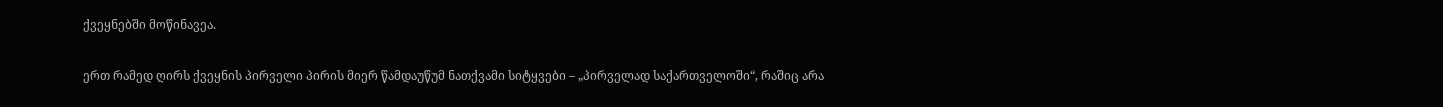ქვეყნებში მოწინავეა.

ერთ რამედ ღირს ქვეყნის პირველი პირის მიერ წამდაუწუმ ნათქვამი სიტყვები – „პირველად საქართველოში“, რაშიც არა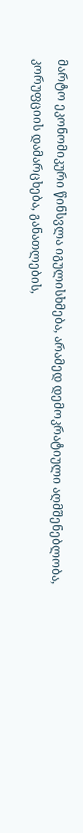მარტო ეკონომიკური წინსვლა იგულისხმება, არამედ დემოკრატიული აღმშენებლობა, კორუფციის დამარცხება, განათლების,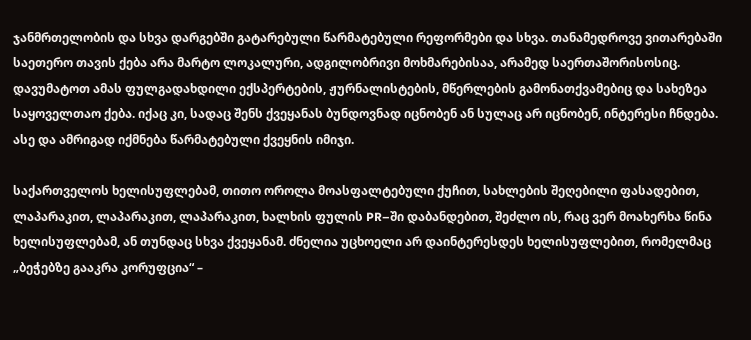ჯანმრთელობის და სხვა დარგებში გატარებული წარმატებული რეფორმები და სხვა. თანამედროვე ვითარებაში საეთერო თავის ქება არა მარტო ლოკალური, ადგილობრივი მოხმარებისაა, არამედ საერთაშორისოსიც. დავუმატოთ ამას ფულგადახდილი ექსპერტების, ჟურნალისტების, მწერლების გამონათქვამებიც და სახეზეა საყოველთაო ქება. იქაც კი, სადაც შენს ქვეყანას ბუნდოვნად იცნობენ ან სულაც არ იცნობენ, ინტერესი ჩნდება. ასე და ამრიგად იქმნება წარმატებული ქვეყნის იმიჯი.

საქართველოს ხელისუფლებამ, თითო ოროლა მოასფალტებული ქუჩით, სახლების შეღებილი ფასადებით, ლაპარაკით, ლაპარაკით, ლაპარაკით, ხალხის ფულის PR–ში დაბანდებით, შეძლო ის, რაც ვერ მოახერხა წინა ხელისუფლებამ, ან თუნდაც სხვა ქვეყანამ. ძნელია უცხოელი არ დაინტერესდეს ხელისუფლებით, რომელმაც „ბეჭებზე გააკრა კორუფცია“ –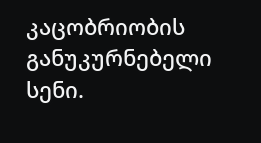კაცობრიობის განუკურნებელი სენი.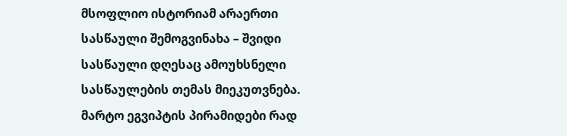მსოფლიო ისტორიამ არაერთი სასწაული შემოგვინახა – შვიდი სასწაული დღესაც ამოუხსნელი სასწაულების თემას მიეკუთვნება. მარტო ეგვიპტის პირამიდები რად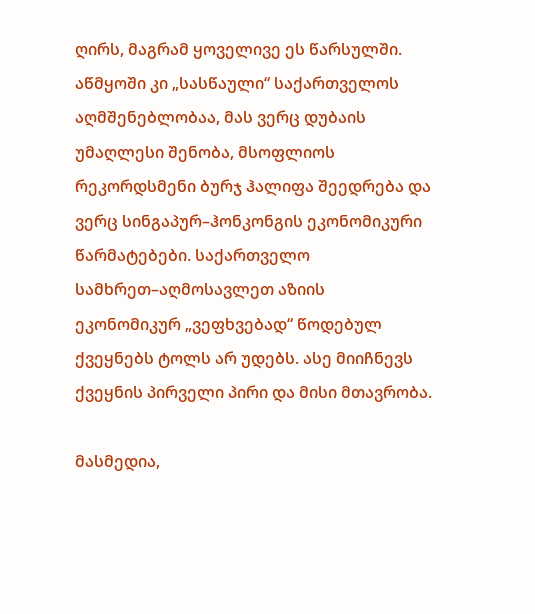ღირს, მაგრამ ყოველივე ეს წარსულში. აწმყოში კი „სასწაული“ საქართველოს აღმშენებლობაა, მას ვერც დუბაის უმაღლესი შენობა, მსოფლიოს რეკორდსმენი ბურჯ ჰალიფა შეედრება და ვერც სინგაპურ–ჰონკონგის ეკონომიკური წარმატებები. საქართველო სამხრეთ–აღმოსავლეთ აზიის ეკონომიკურ „ვეფხვებად“ წოდებულ ქვეყნებს ტოლს არ უდებს. ასე მიიჩნევს ქვეყნის პირველი პირი და მისი მთავრობა.

მასმედია,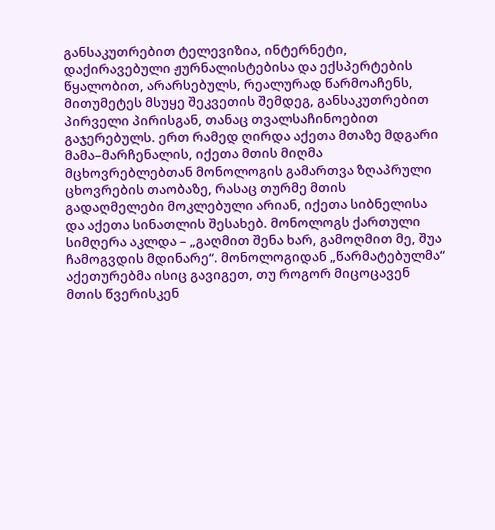განსაკუთრებით ტელევიზია, ინტერნეტი, დაქირავებული ჟურნალისტებისა და ექსპერტების წყალობით, არარსებულს, რეალურად წარმოაჩენს, მითუმეტეს მსუყე შეკვეთის შემდეგ, განსაკუთრებით პირველი პირისგან, თანაც თვალსაჩინოებით გაჯერებულს. ერთ რამედ ღირდა აქეთა მთაზე მდგარი მამა–მარჩენალის, იქეთა მთის მიღმა მცხოვრებლებთან მონოლოგის გამართვა ზღაპრული ცხოვრების თაობაზე, რასაც თურმე მთის გადაღმელები მოკლებული არიან, იქეთა სიბნელისა და აქეთა სინათლის შესახებ. მონოლოგს ქართული სიმღერა აკლდა – „გაღმით შენა ხარ, გამოღმით მე, შუა ჩამოგვდის მდინარე“. მონოლოგიდან „წარმატებულმა“ აქეთურებმა ისიც გავიგეთ, თუ როგორ მიცოცავენ მთის წვერისკენ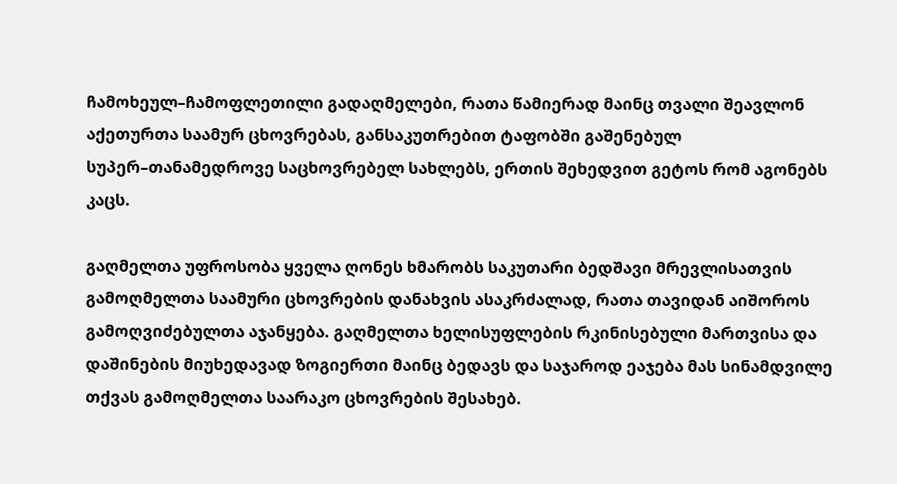ჩამოხეულ–ჩამოფლეთილი გადაღმელები, რათა წამიერად მაინც თვალი შეავლონ აქეთურთა საამურ ცხოვრებას, განსაკუთრებით ტაფობში გაშენებულ სუპერ–თანამედროვე საცხოვრებელ სახლებს, ერთის შეხედვით გეტოს რომ აგონებს კაცს.

გაღმელთა უფროსობა ყველა ღონეს ხმარობს საკუთარი ბედშავი მრევლისათვის გამოღმელთა საამური ცხოვრების დანახვის ასაკრძალად, რათა თავიდან აიშოროს გამოღვიძებულთა აჯანყება. გაღმელთა ხელისუფლების რკინისებული მართვისა და დაშინების მიუხედავად ზოგიერთი მაინც ბედავს და საჯაროდ ეაჯება მას სინამდვილე თქვას გამოღმელთა საარაკო ცხოვრების შესახებ.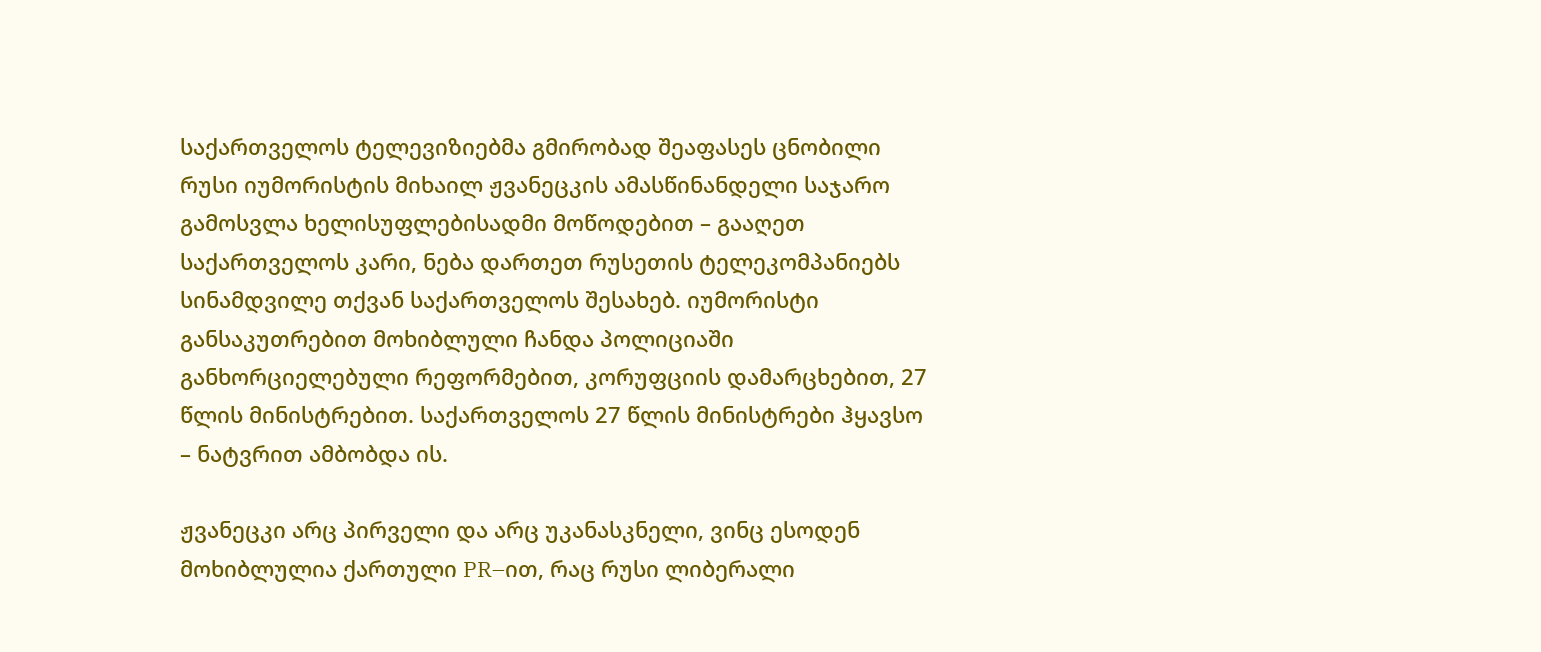საქართველოს ტელევიზიებმა გმირობად შეაფასეს ცნობილი რუსი იუმორისტის მიხაილ ჟვანეცკის ამასწინანდელი საჯარო გამოსვლა ხელისუფლებისადმი მოწოდებით – გააღეთ საქართველოს კარი, ნება დართეთ რუსეთის ტელეკომპანიებს სინამდვილე თქვან საქართველოს შესახებ. იუმორისტი განსაკუთრებით მოხიბლული ჩანდა პოლიციაში განხორციელებული რეფორმებით, კორუფციის დამარცხებით, 27 წლის მინისტრებით. საქართველოს 27 წლის მინისტრები ჰყავსო – ნატვრით ამბობდა ის.

ჟვანეცკი არც პირველი და არც უკანასკნელი, ვინც ესოდენ მოხიბლულია ქართული PR–ით, რაც რუსი ლიბერალი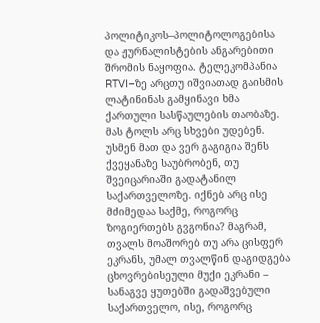პოლიტიკოს–პოლიტოლოგებისა და ჟურნალისტების ანგარებითი შრომის ნაყოფია. ტელეკომპანია RTVI–ზე არცთუ იშვიათად გაისმის ლატინინას გამყინავი ხმა ქართული სასწაულების თაობაზე. მას ტოლს არც სხვები უდებენ. უსმენ მათ და ვერ გაგიგია შენს ქვეყანაზე საუბრობენ, თუ შვეიცარიაში გადატანილ საქართველოზე. იქნებ არც ისე მძიმედაა საქმე, როგორც ზოგიერთებს გვგონია? მაგრამ, თვალს მოაშორებ თუ არა ცისფერ ეკრანს, უმალ თვალწინ დაგიდგება ცხოვრებისეული მუქი ეკრანი – სანაგვე ყუთებში გადაშვებული საქართველო, ისე, როგორც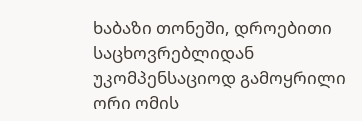ხაბაზი თონეში, დროებითი საცხოვრებლიდან უკომპენსაციოდ გამოყრილი ორი ომის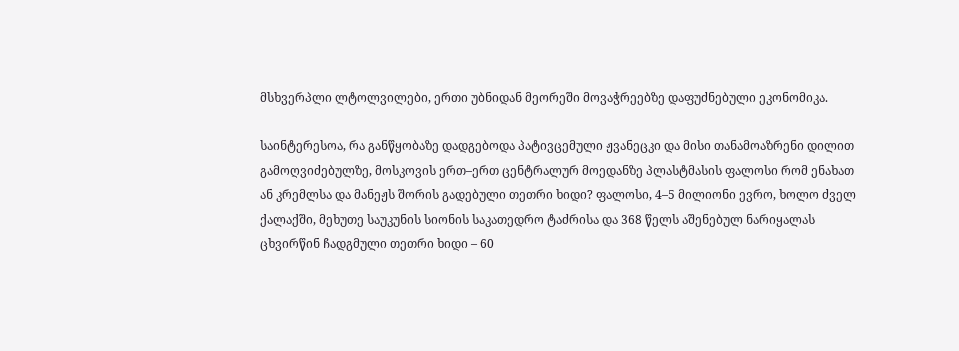მსხვერპლი ლტოლვილები, ერთი უბნიდან მეორეში მოვაჭრეებზე დაფუძნებული ეკონომიკა.

საინტერესოა, რა განწყობაზე დადგებოდა პატივცემული ჟვანეცკი და მისი თანამოაზრენი დილით გამოღვიძებულზე, მოსკოვის ერთ–ერთ ცენტრალურ მოედანზე პლასტმასის ფალოსი რომ ენახათ ან კრემლსა და მანეჟს შორის გადებული თეთრი ხიდი? ფალოსი, 4–5 მილიონი ევრო, ხოლო ძველ ქალაქში, მეხუთე საუკუნის სიონის საკათედრო ტაძრისა და 368 წელს აშენებულ ნარიყალას ცხვირწინ ჩადგმული თეთრი ხიდი – 60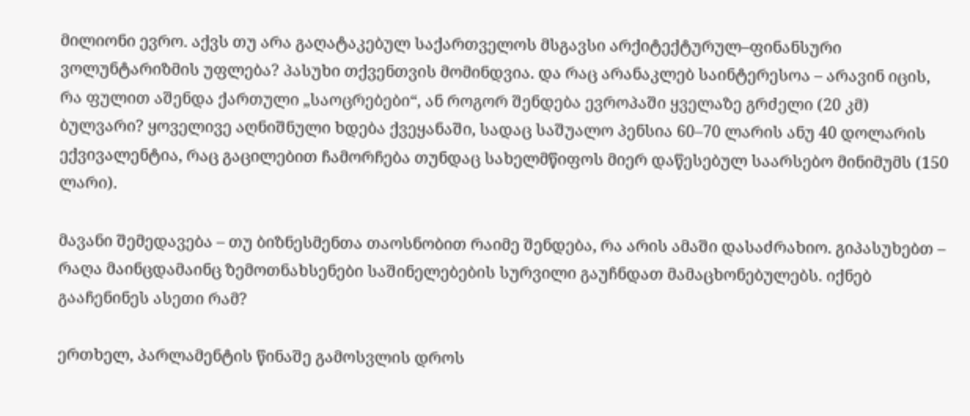მილიონი ევრო. აქვს თუ არა გაღატაკებულ საქართველოს მსგავსი არქიტექტურულ–ფინანსური ვოლუნტარიზმის უფლება? პასუხი თქვენთვის მომინდვია. და რაც არანაკლებ საინტერესოა – არავინ იცის, რა ფულით აშენდა ქართული „საოცრებები“, ან როგორ შენდება ევროპაში ყველაზე გრძელი (20 კმ) ბულვარი? ყოველივე აღნიშნული ხდება ქვეყანაში, სადაც საშუალო პენსია 60–70 ლარის ანუ 40 დოლარის ექვივალენტია, რაც გაცილებით ჩამორჩება თუნდაც სახელმწიფოს მიერ დაწესებულ საარსებო მინიმუმს (150 ლარი).

მავანი შემედავება – თუ ბიზნესმენთა თაოსნობით რაიმე შენდება, რა არის ამაში დასაძრახიო. გიპასუხებთ – რაღა მაინცდამაინც ზემოთნახსენები საშინელებების სურვილი გაუჩნდათ მამაცხონებულებს. იქნებ გააჩენინეს ასეთი რამ?

ერთხელ, პარლამენტის წინაშე გამოსვლის დროს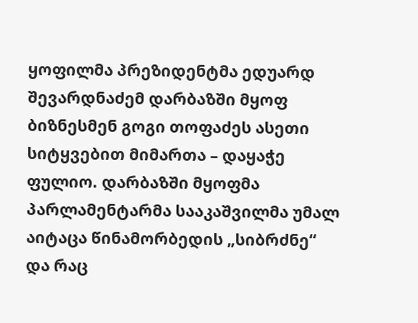ყოფილმა პრეზიდენტმა ედუარდ შევარდნაძემ დარბაზში მყოფ ბიზნესმენ გოგი თოფაძეს ასეთი სიტყვებით მიმართა – დაყაჭე ფულიო. დარბაზში მყოფმა პარლამენტარმა სააკაშვილმა უმალ აიტაცა წინამორბედის „სიბრძნე“ და რაც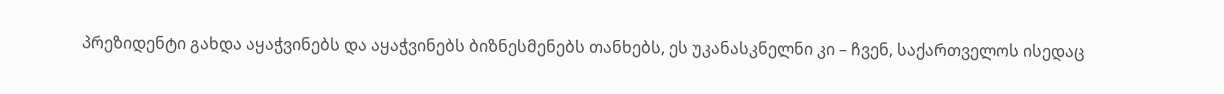პრეზიდენტი გახდა აყაჭვინებს და აყაჭვინებს ბიზნესმენებს თანხებს, ეს უკანასკნელნი კი – ჩვენ, საქართველოს ისედაც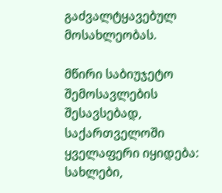გაძვალტყავებულ მოსახლეობას.

მწირი საბიუჯეტო შემოსავლების შესავსებად, საქართველოში ყველაფერი იყიდება: სახლები,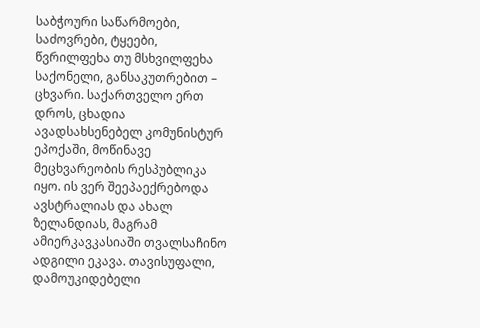საბჭოური საწარმოები, საძოვრები, ტყეები, წვრილფეხა თუ მსხვილფეხა საქონელი, განსაკუთრებით – ცხვარი. საქართველო ერთ დროს, ცხადია ავადსახსენებელ კომუნისტურ ეპოქაში, მოწინავე მეცხვარეობის რესპუბლიკა იყო. ის ვერ შეეპაექრებოდა ავსტრალიას და ახალ ზელანდიას, მაგრამ ამიერკავკასიაში თვალსაჩინო ადგილი ეკავა. თავისუფალი, დამოუკიდებელი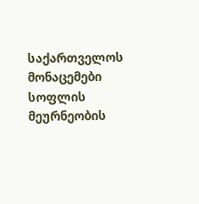საქართველოს მონაცემები სოფლის მეურნეობის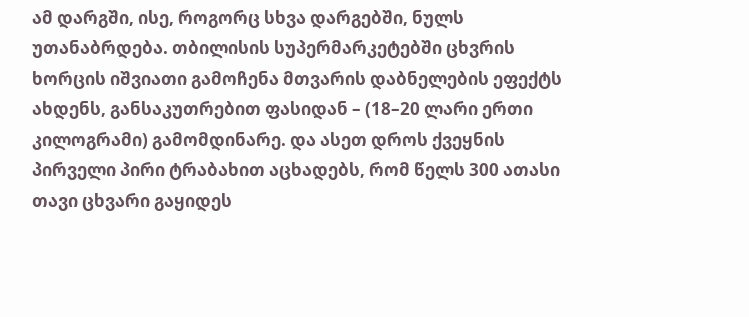ამ დარგში, ისე, როგორც სხვა დარგებში, ნულს უთანაბრდება. თბილისის სუპერმარკეტებში ცხვრის ხორცის იშვიათი გამოჩენა მთვარის დაბნელების ეფექტს ახდენს, განსაკუთრებით ფასიდან – (18–20 ლარი ერთი კილოგრამი) გამომდინარე. და ასეთ დროს ქვეყნის პირველი პირი ტრაბახით აცხადებს, რომ წელს 300 ათასი თავი ცხვარი გაყიდეს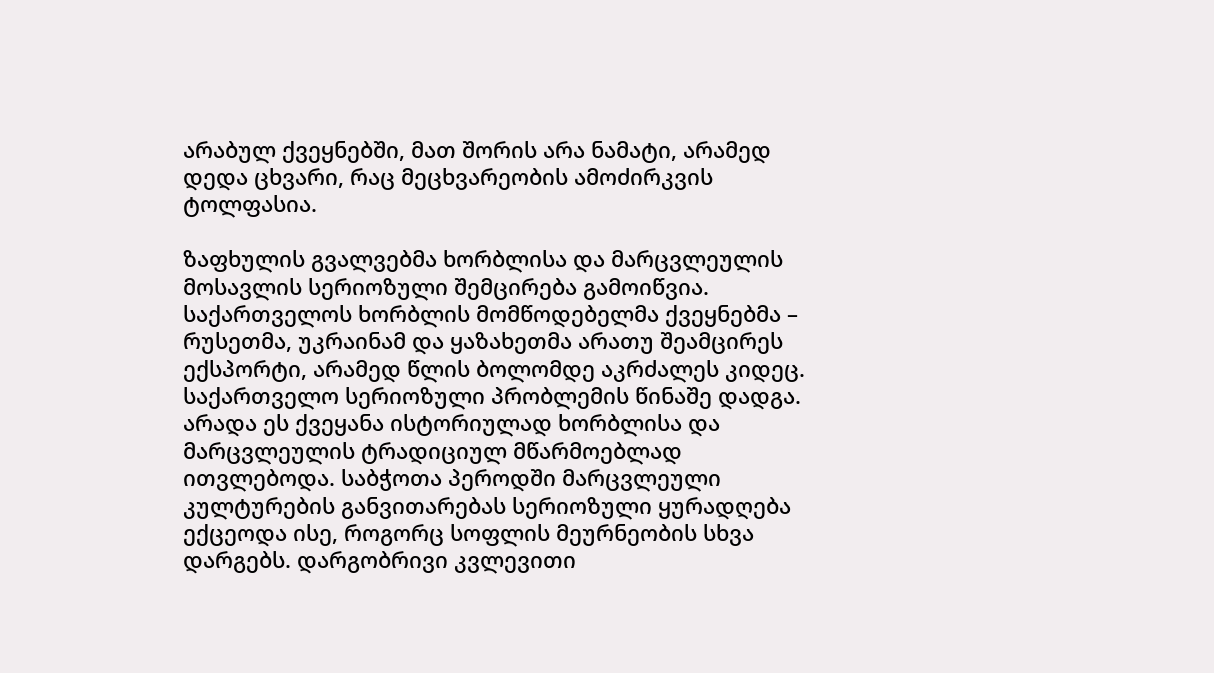არაბულ ქვეყნებში, მათ შორის არა ნამატი, არამედ დედა ცხვარი, რაც მეცხვარეობის ამოძირკვის ტოლფასია.

ზაფხულის გვალვებმა ხორბლისა და მარცვლეულის მოსავლის სერიოზული შემცირება გამოიწვია. საქართველოს ხორბლის მომწოდებელმა ქვეყნებმა – რუსეთმა, უკრაინამ და ყაზახეთმა არათუ შეამცირეს ექსპორტი, არამედ წლის ბოლომდე აკრძალეს კიდეც. საქართველო სერიოზული პრობლემის წინაშე დადგა. არადა ეს ქვეყანა ისტორიულად ხორბლისა და მარცვლეულის ტრადიციულ მწარმოებლად ითვლებოდა. საბჭოთა პეროდში მარცვლეული კულტურების განვითარებას სერიოზული ყურადღება ექცეოდა ისე, როგორც სოფლის მეურნეობის სხვა დარგებს. დარგობრივი კვლევითი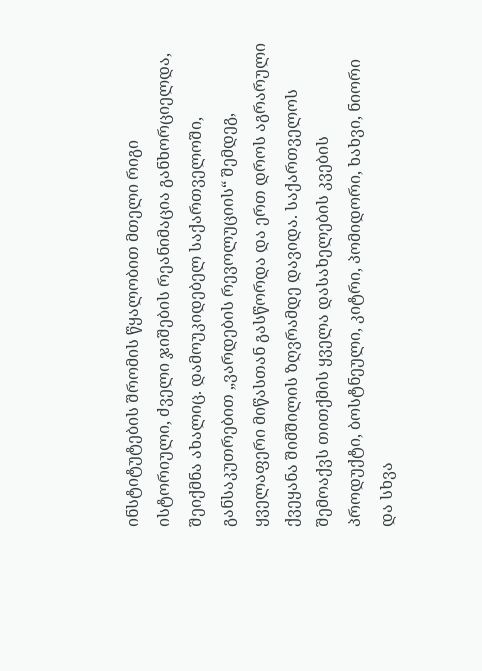ინსტიტუტების შრომის წყალობით მთელი რიგი ისტორიული, ძველი ჯიშების რეანიმაცია განხორციელდა, შეიქმნა ახალიც. დამოუკიდებელ საქართველოში, განსაკუთრებით „ვარდების რევოლუციის“ შემდეგ, ყველაფერი მიწასთან გასწორდა და ერთ დროს აგრარული ქვეყანა შიმშილის ზღვრამდე დავიდა. საქართველოს შემოაქვს თითქმის ყველა დასახელების კვების პროდუქტი, ბოსტნეული, კიტრი, პომიდორი, ხახვი, ნიორი და სხვა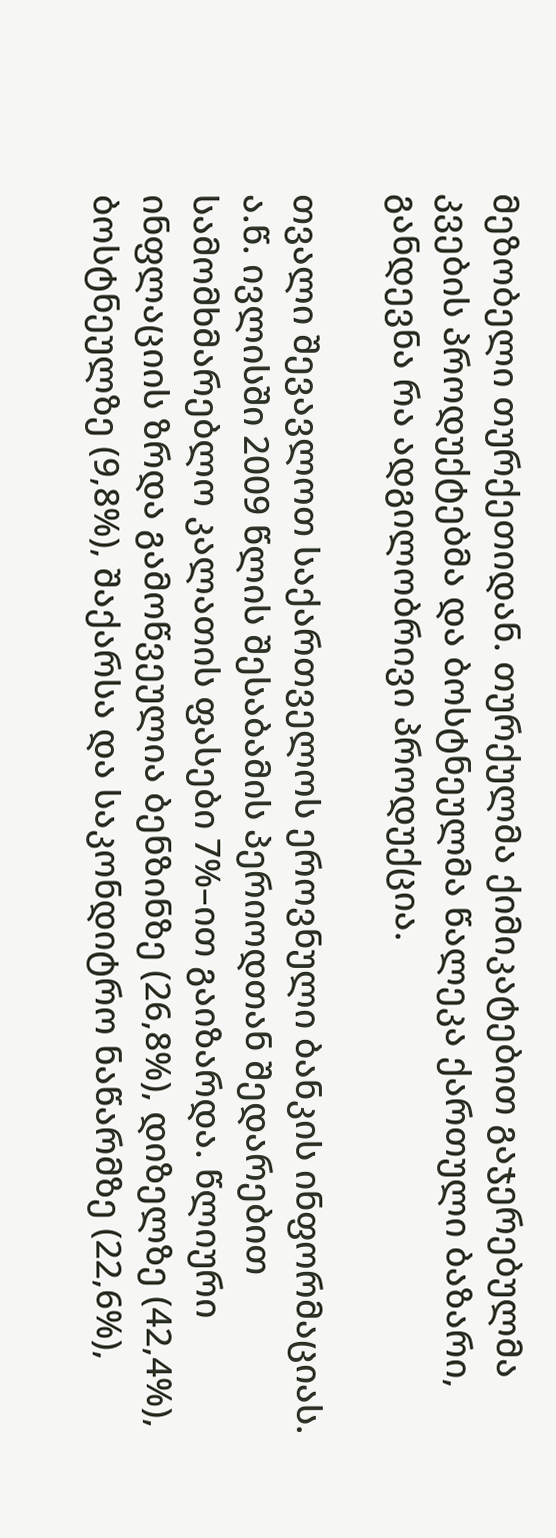მეზობელი თურქეთიდან. თურქულმა ქიმიკატებით გაჯერებულმა კვების პროდუქტებმა და ბოსტნეულმა წალეკა ქართული ბაზარი, განდევნა რა ადგილობრივი პროდუქცია.

თვალი შევავლოთ საქართველოს ეროვნული ბანკის ინფორმაციას. ა.წ. ივლისში 2009 წლის შესაბამის პერიოდთან შედარებით სამომხმარებლო კალათის ფასები 7%–ით გაიზარდა. წლიური ინფლაციის ზრდა გამოწვეულია ბენზინზე (26,8%), დიზელზე (42,4%), ბოსტნეულზე (9,8%), შაქარსა და საკონდიტრო ნაწარმზე (22,6%),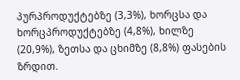პურპროდუქტებზე (3,3%), ხორცსა და ხორცპროდუქტებზე (4,8%), ხილზე (20,9%), ზეთსა და ცხიმზე (8,8%) ფასების ზრდით.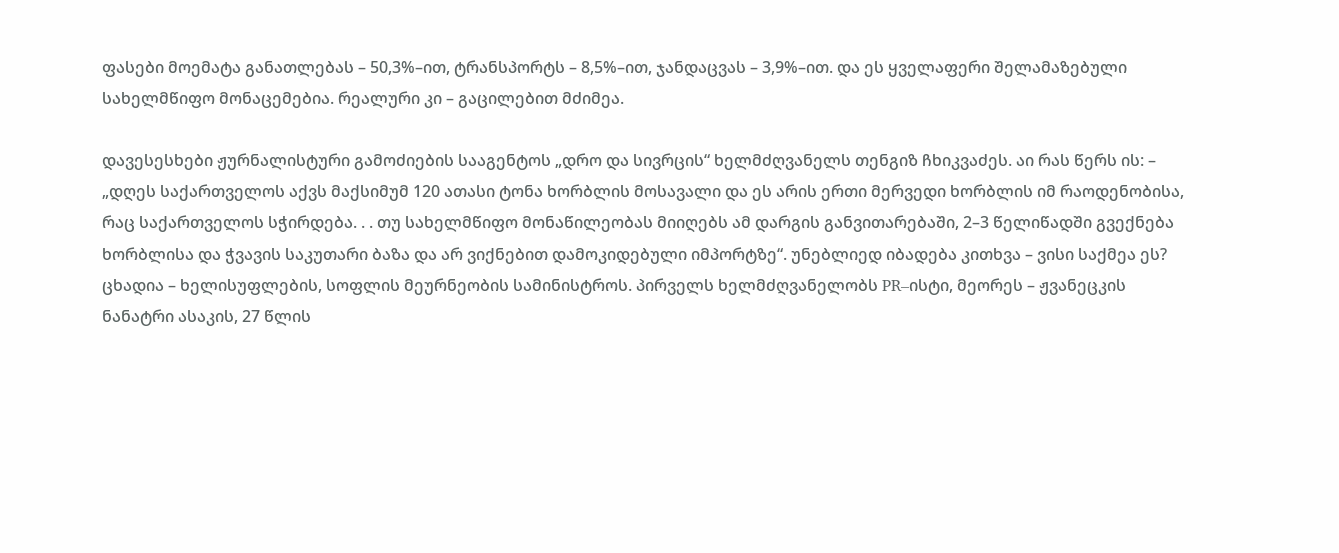ფასები მოემატა განათლებას – 50,3%–ით, ტრანსპორტს – 8,5%–ით, ჯანდაცვას – 3,9%–ით. და ეს ყველაფერი შელამაზებული სახელმწიფო მონაცემებია. რეალური კი – გაცილებით მძიმეა.

დავესესხები ჟურნალისტური გამოძიების სააგენტოს „დრო და სივრცის“ ხელმძღვანელს თენგიზ ჩხიკვაძეს. აი რას წერს ის: – „დღეს საქართველოს აქვს მაქსიმუმ 120 ათასი ტონა ხორბლის მოსავალი და ეს არის ერთი მერვედი ხორბლის იმ რაოდენობისა, რაც საქართველოს სჭირდება. . . თუ სახელმწიფო მონაწილეობას მიიღებს ამ დარგის განვითარებაში, 2–3 წელიწადში გვექნება ხორბლისა და ჭვავის საკუთარი ბაზა და არ ვიქნებით დამოკიდებული იმპორტზე“. უნებლიედ იბადება კითხვა – ვისი საქმეა ეს? ცხადია – ხელისუფლების, სოფლის მეურნეობის სამინისტროს. პირველს ხელმძღვანელობს PR–ისტი, მეორეს – ჟვანეცკის ნანატრი ასაკის, 27 წლის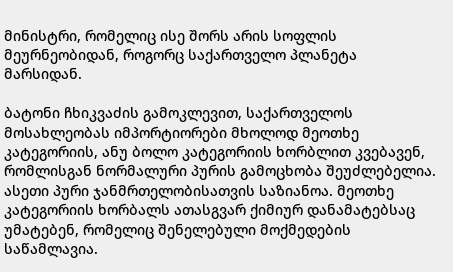მინისტრი, რომელიც ისე შორს არის სოფლის მეურნეობიდან, როგორც საქართველო პლანეტა მარსიდან.

ბატონი ჩხიკვაძის გამოკლევით, საქართველოს მოსახლეობას იმპორტიორები მხოლოდ მეოთხე კატეგორიის, ანუ ბოლო კატეგორიის ხორბლით კვებავენ, რომლისგან ნორმალური პურის გამოცხობა შეუძლებელია. ასეთი პური ჯანმრთელობისათვის საზიანოა. მეოთხე კატეგორიის ხორბალს ათასგვარ ქიმიურ დანამატებსაც უმატებენ, რომელიც შენელებული მოქმედების საწამლავია.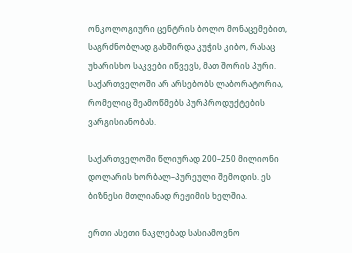ონკოლოგიური ცენტრის ბოლო მონაცემებით, საგრძნობლად გახშირდა კუჭის კიბო, რასაც უხარისხო საკვები იწვევს, მათ შორის პური. საქართველოში არ არსებობს ლაბორატორია, რომელიც შეამოწმებს პურპროდუქტების ვარგისიანობას.

საქართველოში წლიურად 200–250 მილიონი დოლარის ხორბალ–პურეული შემოდის. ეს ბიზნესი მთლიანად რეჟიმის ხელშია.

ერთი ასეთი ნაკლებად სასიამოვნო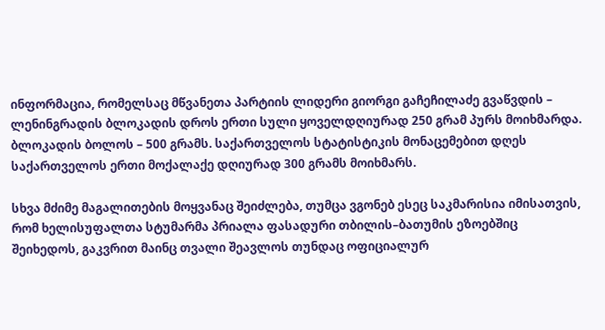ინფორმაცია, რომელსაც მწვანეთა პარტიის ლიდერი გიორგი გაჩეჩილაძე გვაწვდის – ლენინგრადის ბლოკადის დროს ერთი სული ყოველდღიურად 250 გრამ პურს მოიხმარდა. ბლოკადის ბოლოს – 500 გრამს. საქართველოს სტატისტიკის მონაცემებით დღეს საქართველოს ერთი მოქალაქე დღიურად 300 გრამს მოიხმარს.

სხვა მძიმე მაგალითების მოყვანაც შეიძლება, თუმცა ვგონებ ესეც საკმარისია იმისათვის, რომ ხელისუფალთა სტუმარმა პრიალა ფასადური თბილის–ბათუმის ეზოებშიც შეიხედოს, გაკვრით მაინც თვალი შეავლოს თუნდაც ოფიციალურ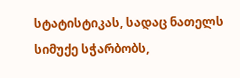სტატისტიკას, სადაც ნათელს სიმუქე სჭარბობს,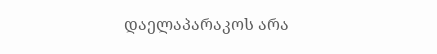დაელაპარაკოს არა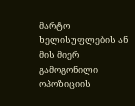მარტო ხელისუფლების ან მის მიერ გამოგონილი ოპოზიციის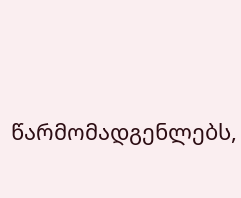წარმომადგენლებს,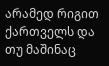არამედ რიგით ქართველს და თუ მაშინაც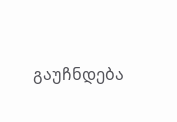გაუჩნდება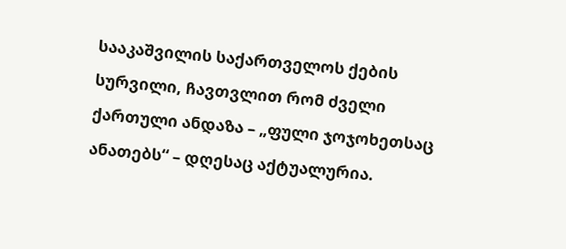სააკაშვილის საქართველოს ქების სურვილი, ჩავთვლით რომ ძველი ქართული ანდაზა – „ფული ჯოჯოხეთსაც ანათებს“ – დღესაც აქტუალურია.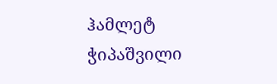ჰამლეტ ჭიპაშვილი